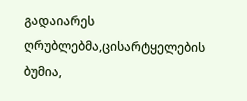გადაიარეს ღრუბლებმა,ცისარტყელების ბუმია,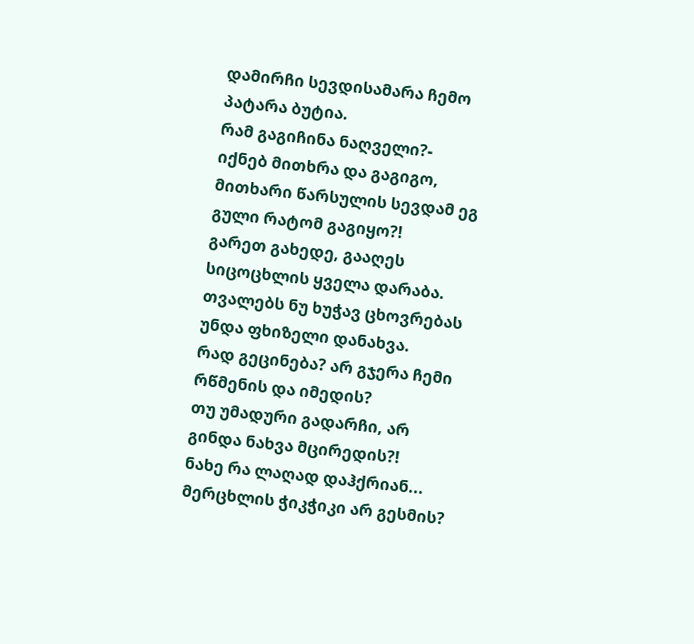დამირჩი სევდისამარა ჩემო პატარა ბუტია.
რამ გაგიჩინა ნაღველი?- იქნებ მითხრა და გაგიგო,
მითხარი წარსულის სევდამ ეგ გული რატომ გაგიყო?!
გარეთ გახედე, გააღეს სიცოცხლის ყველა დარაბა.
თვალებს ნუ ხუჭავ ცხოვრებას უნდა ფხიზელი დანახვა.
რად გეცინება? არ გჯერა ჩემი რწმენის და იმედის?
თუ უმადური გადარჩი, არ გინდა ნახვა მცირედის?!
ნახე რა ლაღად დაჰქრიან... მერცხლის ჭიკჭიკი არ გესმის?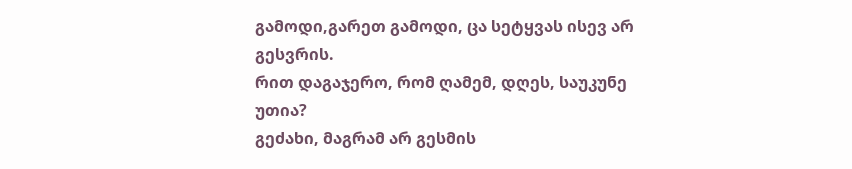გამოდი,გარეთ გამოდი, ცა სეტყვას ისევ არ გესვრის.
რით დაგაჯერო, რომ ღამემ, დღეს, საუკუნე უთია?
გეძახი, მაგრამ არ გესმის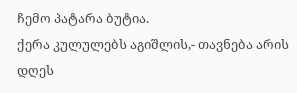ჩემო პატარა ბუტია.
ქერა კულულებს აგიშლის,- თავნება არის დღეს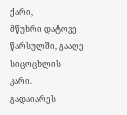ქარი,
მწუხრი დატოვე წარსულში, გააღე სიცოცხლის კარი.
გადაიარეს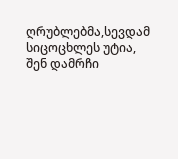ღრუბლებმა,სევდამ სიცოცხლეს უტია,
შენ დამრჩი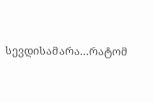სევდისამარა...რატომ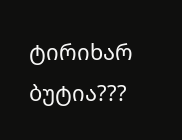ტირიხარ ბუტია???